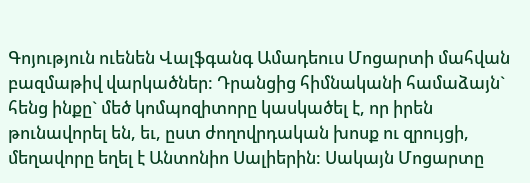Գոյություն ուենեն Վալֆգանգ Ամադեուս Մոցարտի մահվան բազմաթիվ վարկածներ: Դրանցից հիմնականի համաձայն` հենց ինքը` մեծ կոմպոզիտորը կասկածել է, որ իրեն թունավորել են, եւ, ըստ ժողովրդական խոսք ու զրույցի, մեղավորը եղել է Անտոնիո Սալիերին: Սակայն Մոցարտը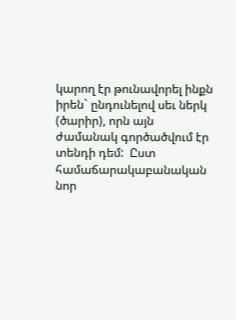կարող էր թունավորել ինքն իրեն` ընդունելով սեւ ներկ (ծարիր), որն այն ժամանակ գործածվում էր տենդի դեմ:  Ըստ համաճարակաբանական նոր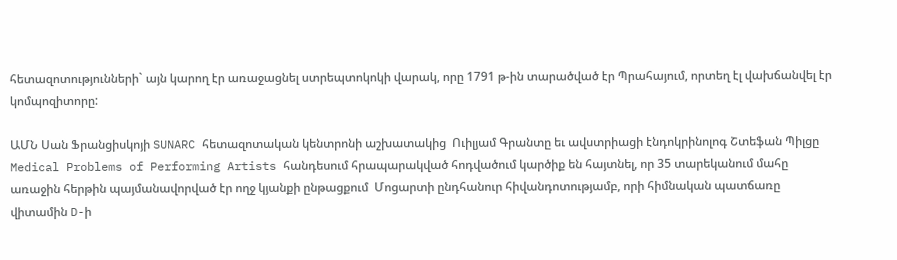հետազոտությունների` այն կարող էր առաջացնել ստրեպտոկոկի վարակ, որը 1791 թ-ին տարածված էր Պրահայում, որտեղ էլ վախճանվել էր կոմպոզիտորը:

ԱՄՆ Սան Ֆրանցիսկոյի SUNARC հետազոտական կենտրոնի աշխատակից  Ուիլյամ Գրանտը եւ ավստրիացի էնդոկրինոլոգ Շտեֆան Պիլցը Medical Problems of Performing Artists հանդեսում հրապարակված հոդվածում կարծիք են հայտնել, որ 35 տարեկանում մահը  առաջին հերթին պայմանավորված էր ողջ կյանքի ընթացքում  Մոցարտի ընդհանուր հիվանդոտությամբ, որի հիմնական պատճառը վիտամին D-ի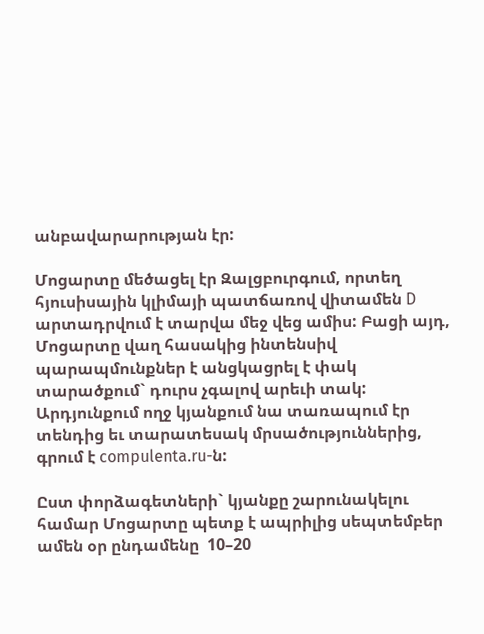անբավարարության էր:

Մոցարտը մեծացել էր Զալցբուրգում, որտեղ հյուսիսային կլիմայի պատճառով վիտամեն D արտադրվում է տարվա մեջ վեց ամիս: Բացի այդ, Մոցարտը վաղ հասակից ինտենսիվ պարապմունքներ է անցկացրել է փակ տարածքում` դուրս չգալով արեւի տակ: Արդյունքում ողջ կյանքում նա տառապում էր տենդից եւ տարատեսակ մրսածություններից, գրում է compulenta.ru-ն:

Ըստ փորձագետների` կյանքը շարունակելու համար Մոցարտը պետք է ապրիլից սեպտեմբեր ամեն օր ընդամենը  10–20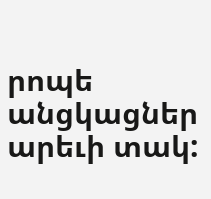րոպե անցկացներ արեւի տակ: